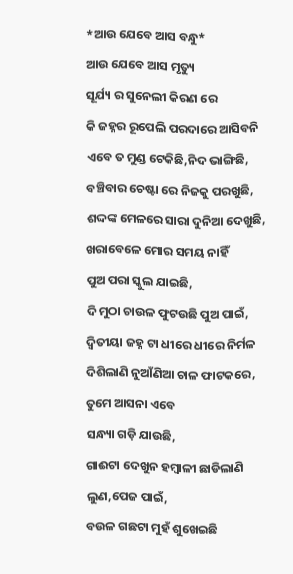*ଆଉ ଯେବେ ଆସ ବନ୍ଧୁ*
ଆଉ ଯେବେ ଆସ ମୃତ୍ୟୁ
ସୂର୍ଯ୍ୟ ର ସୁନେଲୀ କିରଣ ରେ
କି ଜହ୍ନର ରୂପେଲି ପରଦାରେ ଆସିବନି
ଏବେ ତ ମୁଣ୍ଡ ଟେକିଛି,ନିଦ ଭାଙ୍ଗିଛି,
ବଞ୍ଚିବାର ଚେଷ୍ଟା ରେ ନିଜକୁ ପରଖୁଛି,
ଶଦ୍ଦଙ୍କ ମେଳରେ ସାରା ଦୁନିଆ ଦେଖୁଛି,
ଖରାବେଳେ ମୋର ସମୟ ନାହିଁ
ପୁଅ ପରା ସ୍କୁଲ ଯାଇଛି,
ଦି ମୁଠା ଚାଉଳ ଫୁଟଉଛି ପୁଅ ପାଇଁ,
ଦ୍ଵିତୀୟା ଜହ୍ନ ଟା ଧୀରେ ଧୀରେ ନିର୍ମଳ ଦିଶିଲାଣି ନୁଆଁଣିଆ ଚାଳ ଫାଟକରେ,
ତୁମେ ଆସନା ଏବେ
ସନ୍ଧ୍ୟା ଗଡ଼ି ଯାଉଛି,
ଗାଈଟା ଦେଖୁନ ହମ୍ବାଳୀ ଛାଡିଲାଣି ଲୁଣ,ପେଜ ପାଇଁ,
ବଉଳ ଗଛଟା ମୁହଁ ଶୁଖେଇଛି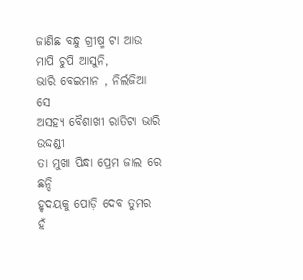ଜାଣିଛ ବନ୍ଧୁ ଗ୍ରୀଷ୍ମ ଟା ଆଉ ମାପି ଚୁପି ଆସୁନି,
ଭାରି ବେଇମାନ , ନିର୍ଲଜିଆ ସେ
ଅସହ୍ୟ ବୈଶାଖୀ ରାତିଟା ଭାରି ଉଦ୍ଦଣ୍ଡୀ
ତା ମୁଖା ପିନ୍ଧା ପ୍ରେମ ଜାଲ ରେ ଛନ୍ଦି
ହୃଦୟକୁ ପୋଡ଼ି ଦେବ ତୁମର
ହଁ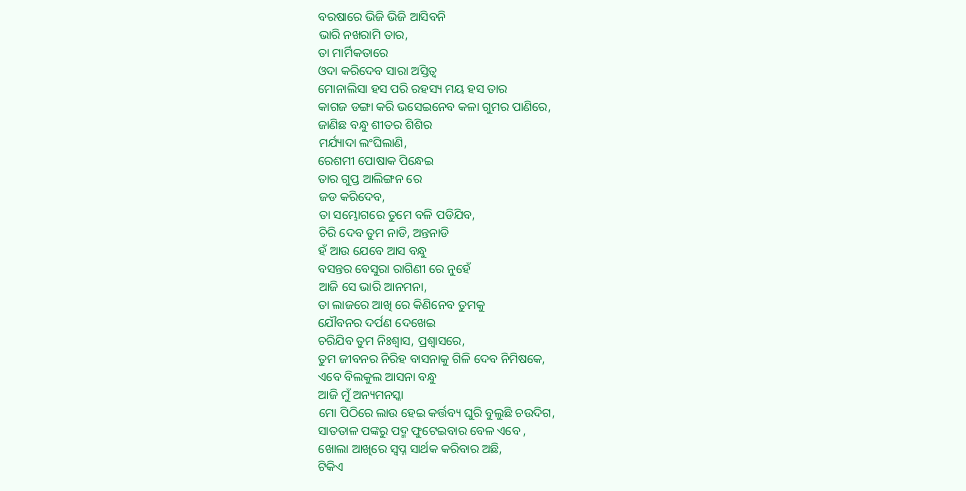ବରଷାରେ ଭିଜି ଭିଜି ଆସିବନି
ଭାରି ନଖରାମି ତାର,
ତା ମାର୍ମିକତାରେ
ଓଦା କରିଦେବ ସାରା ଅସ୍ତିତ୍ବ
ମୋନାଲିସା ହସ ପରି ରହସ୍ୟ ମୟ ହସ ତାର
କାଗଜ ଡଙ୍ଗା କରି ଭସେଇନେବ କଳା ଗୁମର ପାଣିରେ,
ଜାଣିଛ ବନ୍ଧୁ ଶୀତର ଶିଶିର
ମର୍ଯ୍ୟାଦା ଲଂଘିଲାଣି,
ରେଶମୀ ପୋଷାକ ପିନ୍ଧେଇ
ତାର ଗୁପ୍ତ ଆଲିଙ୍ଗନ ରେ
ଜଡ କରିଦେବ,
ତା ସମ୍ଭୋଗରେ ତୁମେ ବଳି ପଡିଯିବ,
ଚିରି ଦେବ ତୁମ ନାଡି, ଅନ୍ତନାଡି
ହଁ ଆଉ ଯେବେ ଆସ ବନ୍ଧୁ
ବସନ୍ତର ବେସୁରା ରାଗିଣୀ ରେ ନୁହେଁ
ଆଜି ସେ ଭାରି ଆନମନା,
ତା ଲାଜରେ ଆଖି ରେ କିଣିନେବ ତୁମକୁ
ଯୌବନର ଦର୍ପଣ ଦେଖେଇ
ଚରିଯିବ ତୁମ ନିଃଶ୍ବାସ, ପ୍ରଶ୍ବାସରେ,
ତୁମ ଜୀବନର ନିରିହ ବାସନାକୁ ଗିଳି ଦେବ ନିମିଷକେ,
ଏବେ ବିଲକୁଲ ଆସନା ବନ୍ଧୁ
ଆଜି ମୁଁ ଅନ୍ୟମନସ୍କା
ମୋ ପିଠିରେ ଲାଉ ହେଇ କର୍ତ୍ତବ୍ୟ ଘୁରି ବୁଲୁଛି ଚଉଦିଗ,
ସାତତାଳ ପଙ୍କରୁ ପଦ୍ମ ଫୁଟେଇବାର ବେଳ ଏବେ ,
ଖୋଲା ଆଖିରେ ସ୍ବପ୍ନ ସାର୍ଥକ କରିବାର ଅଛି,
ଟିକିଏ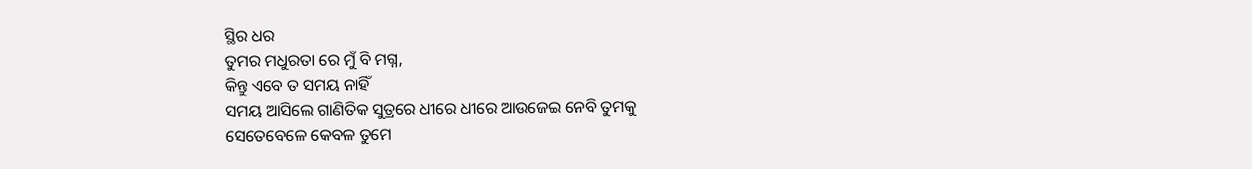ସ୍ଥିର ଧର
ତୁମର ମଧୁରତା ରେ ମୁଁ ବି ମଗ୍ନ,
କିନ୍ତୁ ଏବେ ତ ସମୟ ନାହିଁ
ସମୟ ଆସିଲେ ଗାଣିତିକ ସୁତ୍ରରେ ଧୀରେ ଧୀରେ ଆଉଜେଇ ନେବି ତୁମକୁ
ସେତେବେଳେ କେବଳ ତୁମେ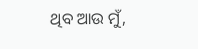ଥିବ ଆଉ ମୁଁ,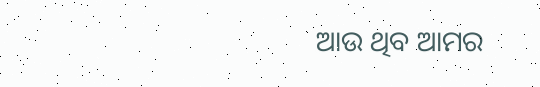ଆଉ ଥିବ ଆମର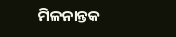ମିଳନାନ୍ତକ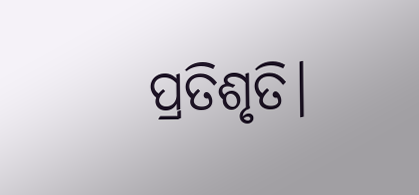ପ୍ରତିଶୃତି।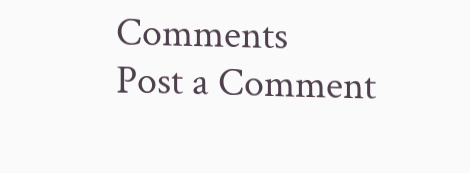Comments
Post a Comment